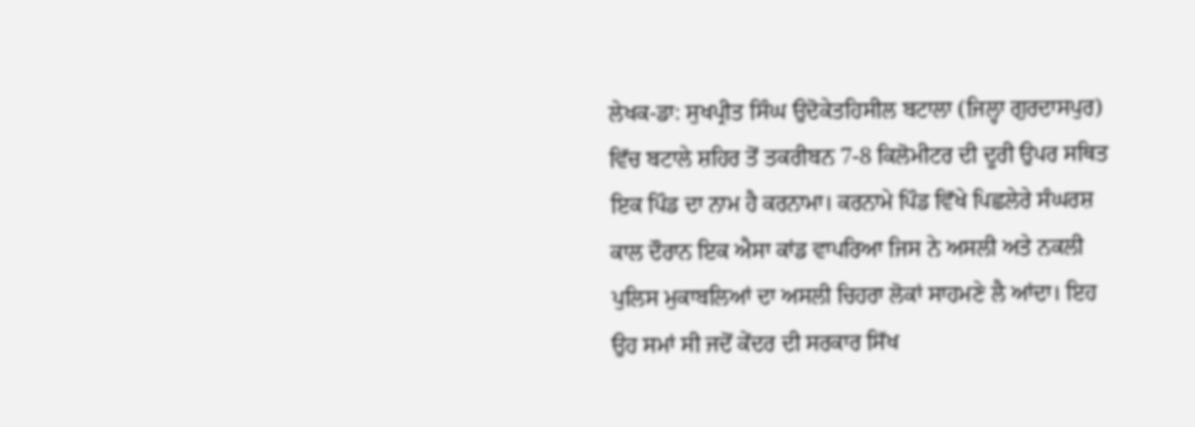ਲੇਖਕ-ਡਾ: ਸੁਖਪ੍ਰੀਤ ਸਿੰਘ ਉਦੋਕੇਤਹਿਸੀਲ ਬਟਾਲਾ (ਜਿਲ੍ਹਾ ਗੁਰਦਾਸਪੁਰ) ਵਿੱਚ ਬਟਾਲੇ ਸ਼ਹਿਰ ਤੋਂ ਤਕਰੀਬਨ 7-8 ਕਿਲੋਮੀਟਰ ਦੀ ਦੂਰੀ ਉਪਰ ਸਥਿਤ ਇਕ ਪਿੰਡ ਦਾ ਨਾਮ ਹੈ ਕਰਨਾਮਾ। ਕਰਨਾਮੇ ਪਿੰਡ ਵਿੱਖੇ ਪਿਛਲੇਰੇ ਸੰਘਰਸ਼ ਕਾਲ ਦੌਰਾਨ ਇਕ ਐਸਾ ਕਾਂਡ ਵਾਪਰਿਆ ਜਿਸ ਨੇ ਅਸਲੀ ਅਤੇ ਨਕਲੀ ਪੁਲਿਸ ਮੁਕਾਬਲਿਆਂ ਦਾ ਅਸਲੀ ਚਿਹਰਾ ਲੋਕਾਂ ਸਾਹਮਣੇ ਲੈ ਆਂਦਾ। ਇਹ ਉਹ ਸਮਾਂ ਸੀ ਜਦੋਂ ਕੇਂਦਰ ਦੀ ਸਰਕਾਰ ਸਿੱਖ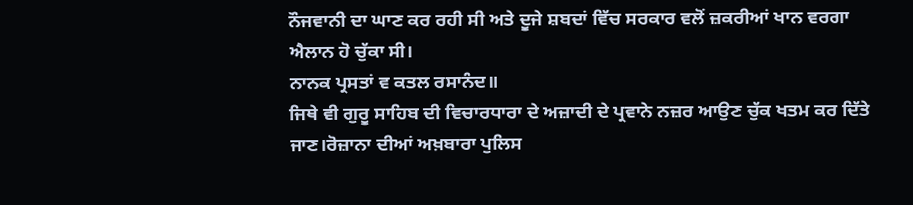ਨੌਜਵਾਨੀ ਦਾ ਘਾਣ ਕਰ ਰਹੀ ਸੀ ਅਤੇ ਦੂਜੇ ਸ਼ਬਦਾਂ ਵਿੱਚ ਸਰਕਾਰ ਵਲੋਂ ਜ਼ਕਰੀਆਂ ਖਾਨ ਵਰਗਾ ਐਲਾਨ ਹੋ ਚੁੱਕਾ ਸੀ।
ਨਾਨਕ ਪ੍ਰਸਤਾਂ ਵ ਕਤਲ ਰਸਾਨੰਦ॥
ਜਿਥੇ ਵੀ ਗੁਰੂ ਸਾਹਿਬ ਦੀ ਵਿਚਾਰਧਾਰਾ ਦੇ ਅਜ਼ਾਦੀ ਦੇ ਪ੍ਰਵਾਨੇ ਨਜ਼ਰ ਆਉਣ ਚੁੱਕ ਖਤਮ ਕਰ ਦਿੱਤੇ ਜਾਣ।ਰੋਜ਼ਾਨਾ ਦੀਆਂ ਅਖ਼ਬਾਰਾ ਪੁਲਿਸ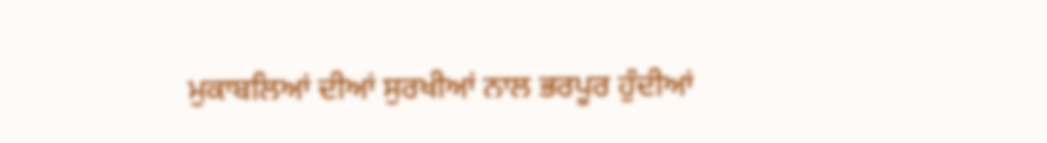ਮੁਕਾਬਲਿਆਂ ਦੀਆਂ ਸੁਰਖੀਆਂ ਨਾਲ ਭਰਪੂਰ ਹੁੰਦੀਆਂ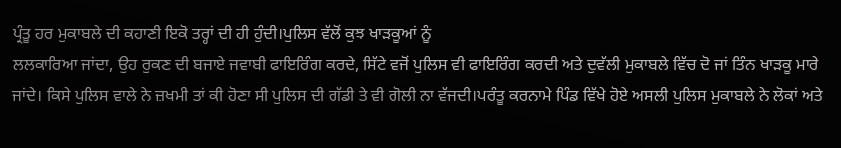ਪ੍ਰੰਤੂ ਹਰ ਮੁਕਾਬਲੇ ਦੀ ਕਹਾਣੀ ਇਕੋ ਤਰ੍ਹਾਂ ਦੀ ਹੀ ਹੁੰਦੀ।ਪੁਲਿਸ ਵੱਲੋਂ ਕੁਝ ਖਾੜਕੂਆਂ ਨੂੰ
ਲਲਕਾਰਿਆ ਜਾਂਦਾ, ਉਹ ਰੁਕਣ ਦੀ ਬਜਾਏ ਜਵਾਬੀ ਫਾਇਰਿੰਗ ਕਰਦੇ, ਸਿੱਟੇ ਵਜੋਂ ਪੁਲਿਸ ਵੀ ਫਾਇਰਿੰਗ ਕਰਦੀ ਅਤੇ ਦੁਵੱਲੀ ਮੁਕਾਬਲੇ ਵਿੱਚ ਦੋ ਜਾਂ ਤਿੰਨ ਖਾੜਕੂ ਮਾਰੇ ਜਾਂਦੇ। ਕਿਸੇ ਪੁਲਿਸ ਵਾਲੇ ਨੇ ਜ਼ਖਮੀ ਤਾਂ ਕੀ ਹੋਣਾ ਸੀ ਪੁਲਿਸ ਦੀ ਗੱਡੀ ਤੇ ਵੀ ਗੋਲੀ ਨਾ ਵੱਜਦੀ।ਪਰੰਤੂ ਕਰਨਾਮੇ ਪਿੰਡ ਵਿੱਖੇ ਹੋਏ ਅਸਲੀ ਪੁਲਿਸ ਮੁਕਾਬਲੇ ਨੇ ਲੋਕਾਂ ਅਤੇ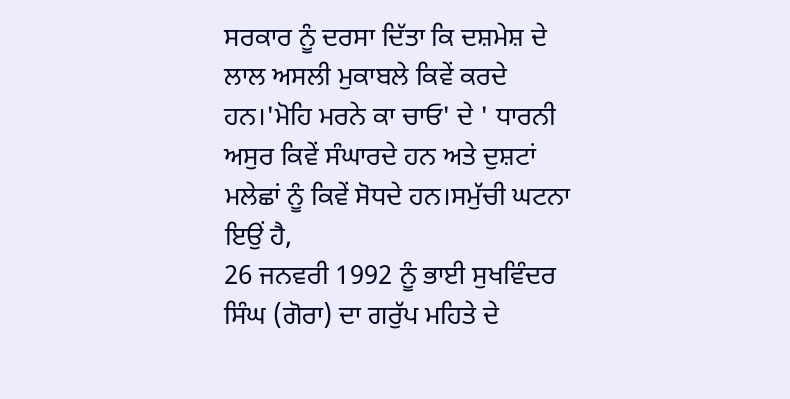ਸਰਕਾਰ ਨੂੰ ਦਰਸਾ ਦਿੱਤਾ ਕਿ ਦਸ਼ਮੇਸ਼ ਦੇ ਲਾਲ ਅਸਲੀ ਮੁਕਾਬਲੇ ਕਿਵੇਂ ਕਰਦੇ ਹਨ।'ਮੋਹਿ ਮਰਨੇ ਕਾ ਚਾਓ' ਦੇ ' ਧਾਰਨੀ ਅਸੁਰ ਕਿਵੇਂ ਸੰਘਾਰਦੇ ਹਨ ਅਤੇ ਦੁਸ਼ਟਾਂ ਮਲੇਛਾਂ ਨੂੰ ਕਿਵੇਂ ਸੋਧਦੇ ਹਨ।ਸਮੁੱਚੀ ਘਟਨਾ ਇਉਂ ਹੈ,
26 ਜਨਵਰੀ 1992 ਨੂੰ ਭਾਈ ਸੁਖਵਿੰਦਰ ਸਿੰਘ (ਗੋਰਾ) ਦਾ ਗਰੁੱਪ ਮਹਿਤੇ ਦੇ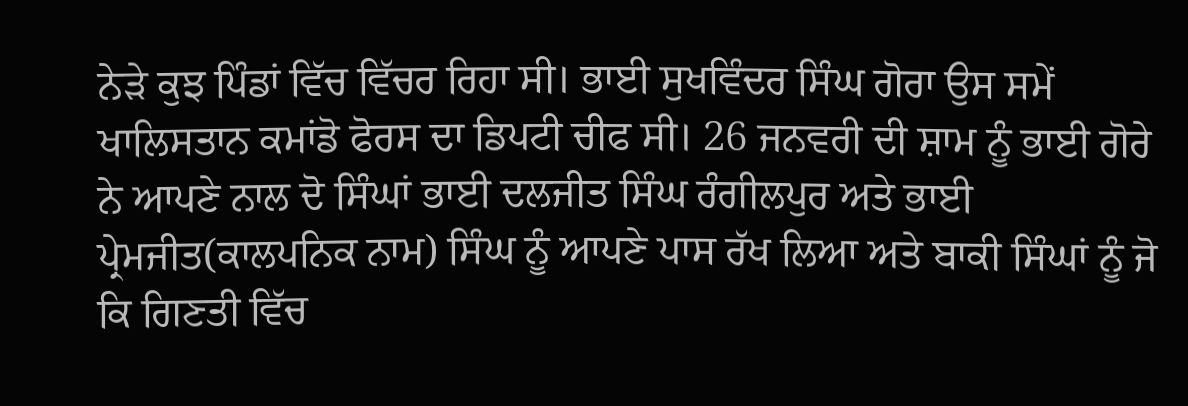ਨੇੜੇ ਕੁਝ ਪਿੰਡਾਂ ਵਿੱਚ ਵਿੱਚਰ ਰਿਹਾ ਸੀ। ਭਾਈ ਸੁਖਵਿੰਦਰ ਸਿੰਘ ਗੋਰਾ ਉਸ ਸਮੇਂ ਖਾਲਿਸਤਾਨ ਕਮਾਂਡੋ ਫੋਰਸ ਦਾ ਡਿਪਟੀ ਚੀਫ ਸੀ। 26 ਜਨਵਰੀ ਦੀ ਸ਼ਾਮ ਨੂੰ ਭਾਈ ਗੋਰੇ ਨੇ ਆਪਣੇ ਨਾਲ ਦੋ ਸਿੰਘਾਂ ਭਾਈ ਦਲਜੀਤ ਸਿੰਘ ਰੰਗੀਲਪੁਰ ਅਤੇ ਭਾਈ ਪ੍ਰੇਮਜੀਤ(ਕਾਲਪਨਿਕ ਨਾਮ) ਸਿੰਘ ਨੂੰ ਆਪਣੇ ਪਾਸ ਰੱਖ ਲਿਆ ਅਤੇ ਬਾਕੀ ਸਿੰਘਾਂ ਨੂੰ ਜੋ ਕਿ ਗਿਣਤੀ ਵਿੱਚ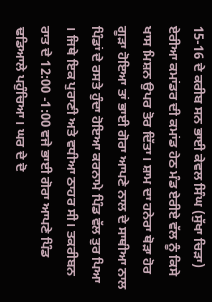15-16 ਦੇ ਕਰੀਬ ਸਨ ਭਾਈ ਕੇਵਲ ਸਿੰਘ (ਸੁੱਖਾ ਚਿੜਾ) ਏਰੀਆ ਕਮਾਂਡਰ ਦੀ ਕਮਾਂਡ ਹੇਠ ਮੰਡ ਏਰੀਏ ਵੱਲ ਨੂੰ ਕਿਸੇ ਖਾਸ ਮਿਸ਼ਨ ਉਪਰ ਤੋਰ ਦਿੱਤਾ। ਸ਼ਾਮ ਦਾ ਹਨੇਰਾ ਥੋੜਾ ਹੋਰ ਗੂੜਾ ਹੋਇਆ ਤਾਂ ਭਾਈ ਗੋਰਾ ਆਪਣੇ ਨਾਲ ਦੇ ਸਾਥੀਆ ਨਾਲ ਪਿੰਡਾਂ ਦੇ ਰਸਤੇ ਹੁੰਦਾ ਹੋਇਆ ਕਰਨਾਮੇ ਪਿੰਡ ਵੱਲ ਤੁਰ ਪਿਆ । ਜਿਥੇ ਇਕ ਪੁਰਾਣੀ ਅਤੇ ਵਧੀਆ ਠਾਹਰ ਸੀ। ਤਕਰੀਬਨ ਰਾਤ ਦੇ 12:00 -1:00 ਵਜੇ ਭਾਈ ਗੋਰਾ ਆਪਣੇ ਪਿੰਡ ਢਡਿਆਲੇ ਪਹੁੰਚਿਆ। ਘਰ ਦੇ ਦੋ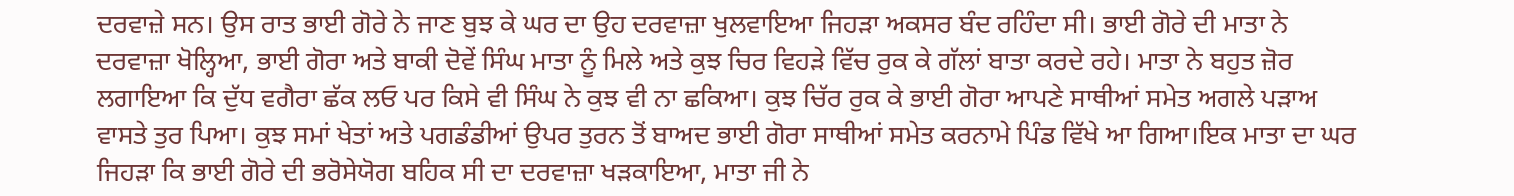ਦਰਵਾਜ਼ੇ ਸਨ। ਉਸ ਰਾਤ ਭਾਈ ਗੋਰੇ ਨੇ ਜਾਣ ਬੁਝ ਕੇ ਘਰ ਦਾ ਉਹ ਦਰਵਾਜ਼ਾ ਖੁਲਵਾਇਆ ਜਿਹੜਾ ਅਕਸਰ ਬੰਦ ਰਹਿੰਦਾ ਸੀ। ਭਾਈ ਗੋਰੇ ਦੀ ਮਾਤਾ ਨੇ ਦਰਵਾਜ਼ਾ ਖੋਲ੍ਹਿਆ, ਭਾਈ ਗੋਰਾ ਅਤੇ ਬਾਕੀ ਦੋਵੇਂ ਸਿੰਘ ਮਾਤਾ ਨੂੰ ਮਿਲੇ ਅਤੇ ਕੁਝ ਚਿਰ ਵਿਹੜੇ ਵਿੱਚ ਰੁਕ ਕੇ ਗੱਲਾਂ ਬਾਤਾ ਕਰਦੇ ਰਹੇ। ਮਾਤਾ ਨੇ ਬਹੁਤ ਜ਼ੋਰ ਲਗਾਇਆ ਕਿ ਦੁੱਧ ਵਗੈਰਾ ਛੱਕ ਲਓ ਪਰ ਕਿਸੇ ਵੀ ਸਿੰਘ ਨੇ ਕੁਝ ਵੀ ਨਾ ਛਕਿਆ। ਕੁਝ ਚਿੱਰ ਰੁਕ ਕੇ ਭਾਈ ਗੋਰਾ ਆਪਣੇ ਸਾਥੀਆਂ ਸਮੇਤ ਅਗਲੇ ਪੜਾਅ ਵਾਸਤੇ ਤੁਰ ਪਿਆ। ਕੁਝ ਸਮਾਂ ਖੇਤਾਂ ਅਤੇ ਪਗਡੰਡੀਆਂ ਉਪਰ ਤੁਰਨ ਤੋਂ ਬਾਅਦ ਭਾਈ ਗੋਰਾ ਸਾਥੀਆਂ ਸਮੇਤ ਕਰਨਾਮੇ ਪਿੰਡ ਵਿੱਖੇ ਆ ਗਿਆ।ਇਕ ਮਾਤਾ ਦਾ ਘਰ ਜਿਹੜਾ ਕਿ ਭਾਈ ਗੋਰੇ ਦੀ ਭਰੋਸੇਯੋਗ ਬਹਿਕ ਸੀ ਦਾ ਦਰਵਾਜ਼ਾ ਖੜਕਾਇਆ, ਮਾਤਾ ਜੀ ਨੇ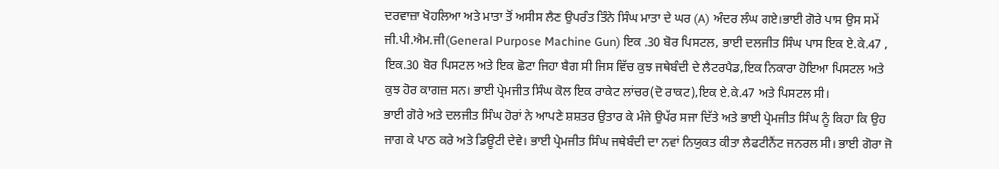ਦਰਵਾਜ਼ਾ ਖੋਹਲਿਆ ਅਤੇ ਮਾਤਾ ਤੋਂ ਅਸੀਸ ਲੈਣ ਉਪਰੰਤ ਤਿੰਨੇ ਸਿੰਘ ਮਾਤਾ ਦੇ ਘਰ (A) ਅੰਦਰ ਲੰਘ ਗਏ।ਭਾਈ ਗੋਰੇ ਪਾਸ ਉਸ ਸਮੇਂ ਜੀ.ਪੀ.ਐਮ.ਜੀ(General Purpose Machine Gun) ਇਕ .30 ਬੋਰ ਪਿਸਟਲ, ਭਾਈ ਦਲਜੀਤ ਸਿੰਘ ਪਾਸ ਇਕ ਏ.ਕੇ.47 , ਇਕ.30 ਬੋਰ ਪਿਸਟਲ ਅਤੇ ਇਕ ਛੋਟਾ ਜਿਹਾ ਬੈਗ ਸੀ ਜਿਸ ਵਿੱਚ ਕੁਝ ਜਥੇਬੰਦੀ ਦੇ ਲੈਟਰਪੈਡ,ਇਕ ਨਿਕਾਰਾ ਹੋਇਆ ਪਿਸਟਲ ਅਤੇ ਕੁਝ ਹੋਰ ਕਾਗਜ਼ ਸਨ। ਭਾਈ ਪ੍ਰੇਮਜੀਤ ਸਿੰਘ ਕੋਲ ਇਕ ਰਾਕੇਟ ਲਾਂਚਰ(ਦੋ ਰਾਕਟ),ਇਕ ਏ.ਕੇ.47 ਅਤੇ ਪਿਸਟਲ ਸੀ।
ਭਾਈ ਗੋਰੇ ਅਤੇ ਦਲਜੀਤ ਸਿੰਘ ਹੋਰਾਂ ਨੇ ਆਪਣੇ ਸ਼ਸ਼ਤਰ ਉਤਾਰ ਕੇ ਮੰਜੇ ਉਪੱਰ ਸਜਾ ਦਿੱਤੇ ਅਤੇ ਭਾਈ ਪ੍ਰੇਮਜੀਤ ਸਿੰਘ ਨੂੰ ਕਿਹਾ ਕਿ ਉਹ ਜਾਗ ਕੇ ਪਾਠ ਕਰੇ ਅਤੇ ਡਿਊਟੀ ਦੇਵੇ। ਭਾਈ ਪ੍ਰੇਮਜੀਤ ਸਿੰਘ ਜਥੇਬੰਦੀ ਦਾ ਨਵਾਂ ਨਿਯੁਕਤ ਕੀਤਾ ਲੈਫਟੀਨੈਂਟ ਜਨਰਲ ਸੀ। ਭਾਈ ਗੋਰਾ ਜੋ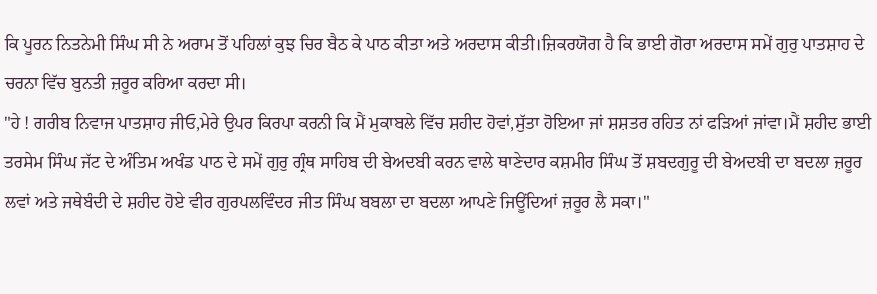ਕਿ ਪੂਰਨ ਨਿਤਨੇਮੀ ਸਿੰਘ ਸੀ ਨੇ ਅਰਾਮ ਤੋਂ ਪਹਿਲਾਂ ਕੁਝ ਚਿਰ ਬੈਠ ਕੇ ਪਾਠ ਕੀਤਾ ਅਤੇ ਅਰਦਾਸ ਕੀਤੀ।ਜ਼ਿਕਰਯੋਗ ਹੈ ਕਿ ਭਾਈ ਗੋਰਾ ਅਰਦਾਸ ਸਮੇਂ ਗੁਰੁ ਪਾਤਸ਼ਾਹ ਦੇ ਚਰਨਾ ਵਿੱਚ ਬੁਨਤੀ ਜ਼ਰੂਰ ਕਰਿਆ ਕਰਦਾ ਸੀ।
"ਹੇ ! ਗਰੀਬ ਨਿਵਾਜ ਪਾਤਸ਼ਾਹ ਜੀਓ,ਮੇਰੇ ਉਪਰ ਕਿਰਪਾ ਕਰਨੀ ਕਿ ਮੈਂ ਮੁਕਾਬਲੇ ਵਿੱਚ ਸ਼ਹੀਦ ਹੋਵਾਂ,ਸੁੱਤਾ ਹੋਇਆ ਜਾਂ ਸ਼ਸ਼ਤਰ ਰਹਿਤ ਨਾਂ ਫੜਿਆਂ ਜਾਂਵਾ।ਮੈਂ ਸ਼ਹੀਦ ਭਾਈ ਤਰਸੇਮ ਸਿੰਘ ਜੱਟ ਦੇ ਅੰਤਿਮ ਅਖੰਡ ਪਾਠ ਦੇ ਸਮੇਂ ਗੁਰੁ ਗ੍ਰੰਥ ਸਾਹਿਬ ਦੀ ਬੇਅਦਬੀ ਕਰਨ ਵਾਲੇ ਥਾਣੇਦਾਰ ਕਸ਼ਮੀਰ ਸਿੰਘ ਤੋਂ ਸ਼ਬਦਗੁਰੂ ਦੀ ਬੇਅਦਬੀ ਦਾ ਬਦਲਾ ਜ਼ਰੂਰ ਲਵਾਂ ਅਤੇ ਜਥੇਬੰਦੀ ਦੇ ਸ਼ਹੀਦ ਹੋਏ ਵੀਰ ਗੁਰਪਲਵਿੰਦਰ ਜੀਤ ਸਿੰਘ ਬਬਲਾ ਦਾ ਬਦਲਾ ਆਪਣੇ ਜਿਊਂਦਿਆਂ ਜ਼ਰੂਰ ਲੈ ਸਕਾ।"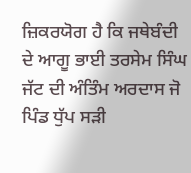ਜ਼ਿਕਰਯੋਗ ਹੈ ਕਿ ਜਥੇਬੰਦੀ ਦੇ ਆਗੂ ਭਾਈ ਤਰਸੇਮ ਸਿੰਘ ਜੱਟ ਦੀ ਅੰਤਿੰਮ ਅਰਦਾਸ ਜੋ ਪਿੰਡ ਧੁੱਪ ਸੜੀ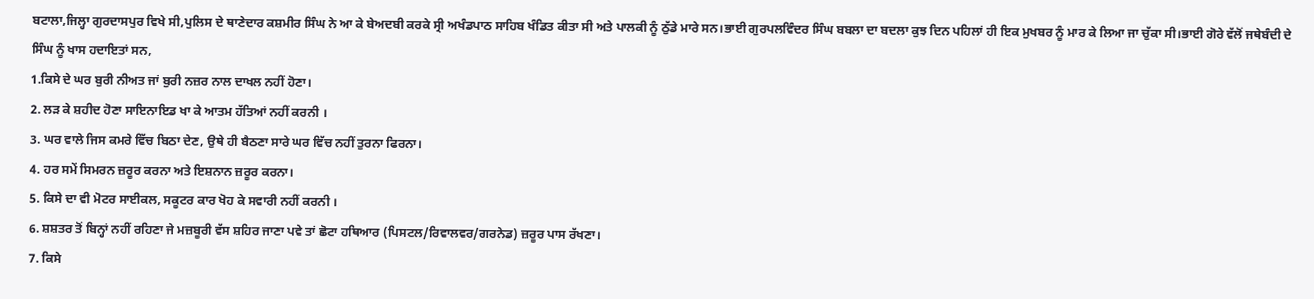ਬਟਾਲਾ,ਜਿਲ੍ਹਾ ਗੁਰਦਾਸਪੁਰ ਵਿਖੇ ਸੀ,ਪੁਲਿਸ ਦੇ ਥਾਣੇਦਾਰ ਕਸ਼ਮੀਰ ਸਿੰਘ ਨੇ ਆ ਕੇ ਬੇਅਦਬੀ ਕਰਕੇ ਸ੍ਰੀ ਅਖੰਡਪਾਠ ਸਾਹਿਬ ਖੰਡਿਤ ਕੀਤਾ ਸੀ ਅਤੇ ਪਾਲਕੀ ਨੂੰ ਠੁੱਡੇ ਮਾਰੇ ਸਨ।ਭਾਈ ਗੁਰਪਲਵਿੰਦਰ ਸਿੰਘ ਬਬਲਾ ਦਾ ਬਦਲਾ ਕੁਝ ਦਿਨ ਪਹਿਲਾਂ ਹੀ ਇਕ ਮੁਖਬਰ ਨੂੰ ਮਾਰ ਕੇ ਲਿਆ ਜਾ ਚੁੱਕਾ ਸੀ।ਭਾਈ ਗੋਰੇ ਵੱਲੋਂ ਜਥੇਬੰਦੀ ਦੇ ਸਿੰਘ ਨੂੰ ਖਾਸ ਹਦਾਇਤਾਂ ਸਨ,
1.ਕਿਸੇ ਦੇ ਘਰ ਬੁਰੀ ਨੀਅਤ ਜਾਂ ਬੁਰੀ ਨਜ਼ਰ ਨਾਲ ਦਾਖਲ ਨਹੀਂ ਹੋਣਾ।
2. ਲੜ ਕੇ ਸ਼ਹੀਦ ਹੋਣਾ ਸਾਇਨਾਇਡ ਖਾ ਕੇ ਆਤਮ ਹੱਤਿਆਂ ਨਹੀਂ ਕਰਨੀ ।
3. ਘਰ ਵਾਲੇ ਜਿਸ ਕਮਰੇ ਵਿੱਚ ਬਿਠਾ ਦੇਣ, ਉਥੇ ਹੀ ਬੈਠਣਾ ਸਾਰੇ ਘਰ ਵਿੱਚ ਨਹੀਂ ਤੁਰਨਾ ਫਿਰਨਾ।
4. ਹਰ ਸਮੇਂ ਸਿਮਰਨ ਜ਼ਰੂਰ ਕਰਨਾ ਅਤੇ ਇਸ਼ਨਾਨ ਜ਼ਰੂਰ ਕਰਨਾ।
5. ਕਿਸੇ ਦਾ ਵੀ ਮੋਟਰ ਸਾਈਕਲ, ਸਕੂਟਰ ਕਾਰ ਖੋਹ ਕੇ ਸਵਾਰੀ ਨਹੀਂ ਕਰਨੀ ।
6. ਸ਼ਸ਼ਤਰ ਤੋਂ ਬਿਨ੍ਹਾਂ ਨਹੀਂ ਰਹਿਣਾ ਜੇ ਮਜ਼ਬੂਰੀ ਵੱਸ ਸ਼ਹਿਰ ਜਾਣਾ ਪਵੇ ਤਾਂ ਛੋਟਾ ਹਥਿਆਰ (ਪਿਸਟਲ/ਰਿਵਾਲਵਰ/ਗਰਨੇਡ) ਜ਼ਰੂਰ ਪਾਸ ਰੱਖਣਾ।
7. ਕਿਸੇ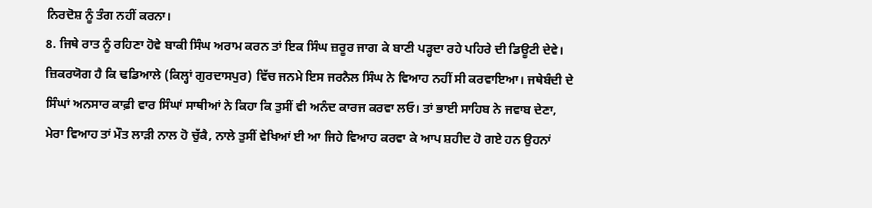ਨਿਰਦੋਸ਼ ਨੂੰ ਤੰਗ ਨਹੀਂ ਕਰਨਾ।
8. ਜਿਥੇ ਰਾਤ ਨੂੰ ਰਹਿਣਾ ਹੋਵੇ ਬਾਕੀ ਸਿੰਘ ਅਰਾਮ ਕਰਨ ਤਾਂ ਇਕ ਸਿੰਘ ਜ਼ਰੂਰ ਜਾਗ ਕੇ ਬਾਣੀ ਪੜ੍ਹਦਾ ਰਹੇ ਪਹਿਰੇ ਦੀ ਡਿਊਟੀ ਦੇਵੇ।
ਜ਼ਿਕਰਯੋਗ ਹੈ ਕਿ ਢਡਿਆਲੇ (ਕਿਲ੍ਹਾਂ ਗੁਰਦਾਸਪੁਰ) ਵਿੱਚ ਜਨਮੇ ਇਸ ਜਰਨੈਲ ਸਿੰਘ ਨੇ ਵਿਆਹ ਨਹੀਂ ਸੀ ਕਰਵਾਇਆ। ਜਥੇਬੰਦੀ ਦੇ ਸਿੰਘਾਂ ਅਨਸਾਰ ਕਾਫ਼ੀ ਵਾਰ ਸਿੰਘਾਂ ਸਾਥੀਆਂ ਨੇ ਕਿਹਾ ਕਿ ਤੁਸੀਂ ਵੀ ਅਨੰਦ ਕਾਰਜ ਕਰਵਾ ਲਓ। ਤਾਂ ਭਾਈ ਸਾਹਿਬ ਨੇ ਜਵਾਬ ਦੇਣਾ, ਮੇਰਾ ਵਿਆਹ ਤਾਂ ਮੌਤ ਲਾੜੀ ਨਾਲ ਹੋ ਚੁੱਕੈ, ਨਾਲੇ ਤੁਸੀਂ ਵੇਖਿਆਂ ਈ ਆ ਜਿਹੇ ਵਿਆਹ ਕਰਵਾ ਕੇ ਆਪ ਸ਼ਹੀਦ ਹੋ ਗਏ ਹਨ ਉਹਨਾਂ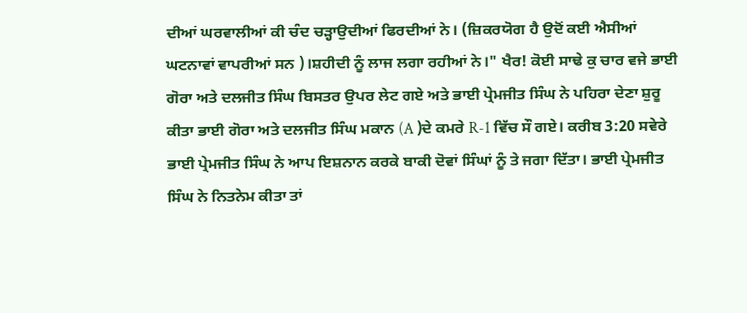ਦੀਆਂ ਘਰਵਾਲੀਆਂ ਕੀ ਚੰਦ ਚੜ੍ਹਾਉਦੀਆਂ ਫਿਰਦੀਆਂ ਨੇ। (ਜ਼ਿਕਰਯੋਗ ਹੈ ਉਦੋਂ ਕਈ ਐਸੀਆਂ ਘਟਨਾਵਾਂ ਵਾਪਰੀਆਂ ਸਨ )।ਸ਼ਹੀਦੀ ਨੂੰ ਲਾਜ ਲਗਾ ਰਹੀਆਂ ਨੇ।" ਖੈਰ! ਕੋਈ ਸਾਢੇ ਕੁ ਚਾਰ ਵਜੇ ਭਾਈ ਗੋਰਾ ਅਤੇ ਦਲਜੀਤ ਸਿੰਘ ਬਿਸਤਰ ਉਪਰ ਲੇਟ ਗਏ ਅਤੇ ਭਾਈ ਪ੍ਰੇਮਜੀਤ ਸਿੰਘ ਨੇ ਪਹਿਰਾ ਦੇਣਾ ਸ਼ੁਰੂ ਕੀਤਾ ਭਾਈ ਗੋਰਾ ਅਤੇ ਦਲਜੀਤ ਸਿੰਘ ਮਕਾਨ (A )ਦੇ ਕਮਰੇ R-1 ਵਿੱਚ ਸੌ ਗਏ। ਕਰੀਬ 3:20 ਸਵੇਰੇ ਭਾਈ ਪ੍ਰੇਮਜੀਤ ਸਿੰਘ ਨੇ ਆਪ ਇਸ਼ਨਾਨ ਕਰਕੇ ਬਾਕੀ ਦੋਵਾਂ ਸਿੰਘਾਂ ਨੂੰ ਤੇ ਜਗਾ ਦਿੱਤਾ। ਭਾਈ ਪ੍ਰੇਮਜੀਤ ਸਿੰਘ ਨੇ ਨਿਤਨੇਮ ਕੀਤਾ ਤਾਂ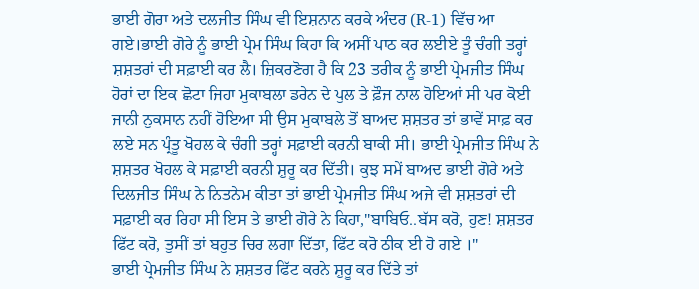ਭਾਈ ਗੋਰਾ ਅਤੇ ਦਲਜੀਤ ਸਿੰਘ ਵੀ ਇਸ਼ਨਾਨ ਕਰਕੇ ਅੰਦਰ (R-1) ਵਿੱਚ ਆ ਗਏ।ਭਾਈ ਗੋਰੇ ਨੂੰ ਭਾਈ ਪ੍ਰੇਮ ਸਿੰਘ ਕਿਹਾ ਕਿ ਅਸੀਂ ਪਾਠ ਕਰ ਲਈਏ ਤੂੰ ਚੰਗੀ ਤਰ੍ਹਾਂ ਸ਼ਸ਼ਤਰਾਂ ਦੀ ਸਫ਼ਾਈ ਕਰ ਲੈ। ਜ਼ਿਕਰਣੋਗ ਹੈ ਕਿ 23 ਤਰੀਕ ਨੂੰ ਭਾਈ ਪ੍ਰੇਮਜੀਤ ਸਿੰਘ ਹੋਰਾਂ ਦਾ ਇਕ ਛੋਟਾ ਜਿਹਾ ਮੁਕਾਬਲਾ ਡਰੇਨ ਦੇ ਪੁਲ ਤੇ ਫ਼ੌਜ ਨਾਲ ਹੋਇਆਂ ਸੀ ਪਰ ਕੋਈ ਜਾਨੀ ਨੁਕਸਾਨ ਨਹੀਂ ਹੋਇਆ ਸੀ ਉਸ ਮੁਕਾਬਲੇ ਤੋਂ ਬਾਅਦ ਸ਼ਸ਼ਤਰ ਤਾਂ ਭਾਵੇਂ ਸਾਫ਼ ਕਰ ਲਏ ਸਨ ਪ੍ਰੰਤੂ ਖੋਹਲ ਕੇ ਚੰਗੀ ਤਰ੍ਹਾਂ ਸਫ਼ਾਈ ਕਰਨੀ ਬਾਕੀ ਸੀ। ਭਾਈ ਪ੍ਰੇਮਜੀਤ ਸਿੰਘ ਨੇ ਸ਼ਸ਼ਤਰ ਖੋਹਲ ਕੇ ਸਫ਼ਾਈ ਕਰਨੀ ਸ਼ੁਰੂ ਕਰ ਦਿੱਤੀ। ਕੁਝ ਸਮੇਂ ਬਾਅਦ ਭਾਈ ਗੋਰੇ ਅਤੇ ਦਿਲਜੀਤ ਸਿੰਘ ਨੇ ਨਿਤਨੇਮ ਕੀਤਾ ਤਾਂ ਭਾਈ ਪ੍ਰੇਮਜੀਤ ਸਿੰਘ ਅਜੇ ਵੀ ਸ਼ਸ਼ਤਰਾਂ ਦੀ ਸਫ਼ਾਈ ਕਰ ਰਿਹਾ ਸੀ ਇਸ ਤੇ ਭਾਈ ਗੋਰੇ ਨੇ ਕਿਹਾ,"ਬਾਬਿਓ..ਬੱਸ ਕਰੋ, ਹੁਣ! ਸ਼ਸ਼ਤਰ ਫਿੱਟ ਕਰੋ, ਤੁਸੀਂ ਤਾਂ ਬਹੁਤ ਚਿਰ ਲਗਾ ਦਿੱਤਾ, ਫਿੱਟ ਕਰੋ ਠੀਕ ਈ ਹੋ ਗਏ ।"
ਭਾਈ ਪ੍ਰੇਮਜੀਤ ਸਿੰਘ ਨੇ ਸ਼ਸ਼ਤਰ ਫਿੱਟ ਕਰਨੇ ਸ਼ੁਰੂ ਕਰ ਦਿੱਤੇ ਤਾਂ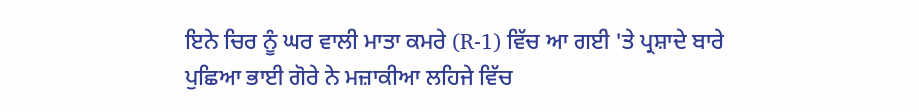ਇਨੇ ਚਿਰ ਨੂੰ ਘਰ ਵਾਲੀ ਮਾਤਾ ਕਮਰੇ (R-1) ਵਿੱਚ ਆ ਗਈ 'ਤੇ ਪ੍ਰਸ਼ਾਦੇ ਬਾਰੇ ਪੁਛਿਆ ਭਾਈ ਗੋਰੇ ਨੇ ਮਜ਼ਾਕੀਆ ਲਹਿਜੇ ਵਿੱਚ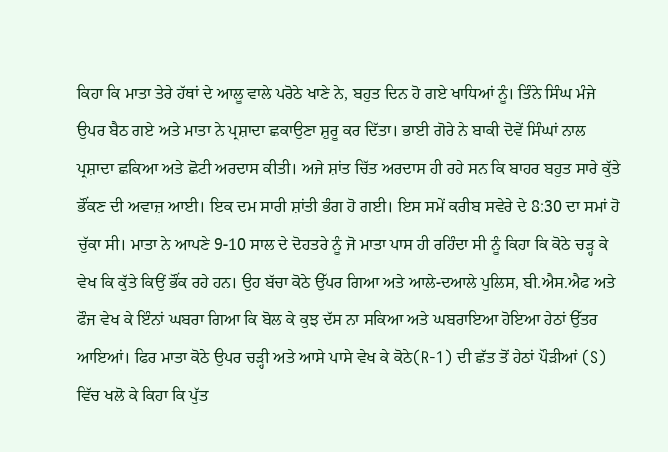ਕਿਹਾ ਕਿ ਮਾਤਾ ਤੇਰੇ ਹੱਥਾਂ ਦੇ ਆਲੂ ਵਾਲੇ ਪਰੋਠੇ ਖਾਣੇ ਨੇ, ਬਹੁਤ ਦਿਨ ਹੋ ਗਏ ਖਾਧਿਆਂ ਨੂੰ। ਤਿੰਨੇ ਸਿੰਘ ਮੰਜੇ ਉਪਰ ਬੈਠ ਗਏ ਅਤੇ ਮਾਤਾ ਨੇ ਪ੍ਰਸ਼ਾਦਾ ਛਕਾਉਣਾ ਸ਼ੁਰੂ ਕਰ ਦਿੱਤਾ। ਭਾਈ ਗੋਰੇ ਨੇ ਬਾਕੀ ਦੋਵੇਂ ਸਿੰਘਾਂ ਨਾਲ ਪ੍ਰਸ਼ਾਦਾ ਛਕਿਆ ਅਤੇ ਛੋਟੀ ਅਰਦਾਸ ਕੀਤੀ। ਅਜੇ ਸ਼ਾਂਤ ਚਿੱਤ ਅਰਦਾਸ ਹੀ ਰਹੇ ਸਨ ਕਿ ਬਾਹਰ ਬਹੁਤ ਸਾਰੇ ਕੁੱਤੇ ਭੌਂਕਣ ਦੀ ਅਵਾਜ਼ ਆਈ। ਇਕ ਦਮ ਸਾਰੀ ਸ਼ਾਂਤੀ ਭੰਗ ਹੋ ਗਈ। ਇਸ ਸਮੇਂ ਕਰੀਬ ਸਵੇਰੇ ਦੇ 8:30 ਦਾ ਸਮਾਂ ਹੋ ਚੁੱਕਾ ਸੀ। ਮਾਤਾ ਨੇ ਆਪਣੇ 9-10 ਸਾਲ ਦੇ ਦੋਹਤਰੇ ਨੂੰ ਜੋ ਮਾਤਾ ਪਾਸ ਹੀ ਰਹਿੰਦਾ ਸੀ ਨੂੰ ਕਿਹਾ ਕਿ ਕੋਠੇ ਚੜ੍ਹ ਕੇ ਵੇਖ ਕਿ ਕੁੱਤੇ ਕਿਉਂ ਭੌਂਕ ਰਹੇ ਹਨ। ਉਹ ਬੱਚਾ ਕੋਠੇ ਉੱਪਰ ਗਿਆ ਅਤੇ ਆਲੇ-ਦਆਲੇ ਪੁਲਿਸ, ਬੀ.ਐਸ.ਐਫ ਅਤੇ ਫੌਜ ਵੇਖ ਕੇ ਇੰਨਾਂ ਘਬਰਾ ਗਿਆ ਕਿ ਬੋਲ ਕੇ ਕੁਝ ਦੱਸ ਨਾ ਸਕਿਆ ਅਤੇ ਘਬਰਾਇਆ ਹੋਇਆ ਹੇਠਾਂ ਉੱਤਰ ਆਇਆਂ। ਫਿਰ ਮਾਤਾ ਕੋਠੇ ਉਪਰ ਚੜ੍ਹੀ ਅਤੇ ਆਸੇ ਪਾਸੇ ਵੇਖ ਕੇ ਕੋਠੇ(R-1) ਦੀ ਛੱਤ ਤੋਂ ਹੇਠਾਂ ਪੌੜੀਆਂ (S) ਵਿੱਚ ਖਲੋ ਕੇ ਕਿਹਾ ਕਿ ਪੁੱਤ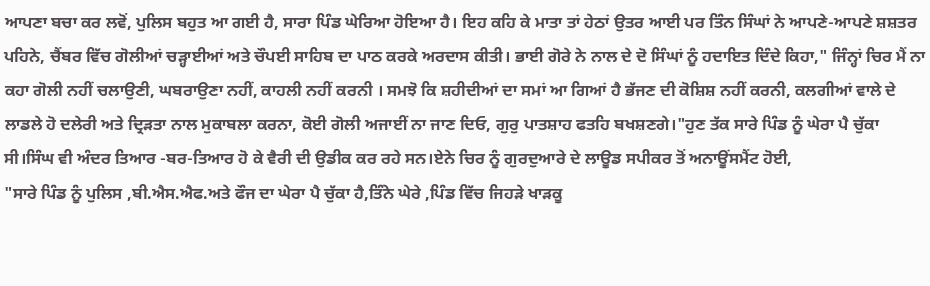ਆਪਣਾ ਬਚਾ ਕਰ ਲਵੋਂ, ਪੁਲਿਸ ਬਹੁਤ ਆ ਗਈ ਹੈ, ਸਾਰਾ ਪਿੰਡ ਘੇਰਿਆ ਹੋਇਆ ਹੈ। ਇਹ ਕਹਿ ਕੇ ਮਾਤਾ ਤਾਂ ਹੇਠਾਂ ਉਤਰ ਆਈ ਪਰ ਤਿੰਨ ਸਿੰਘਾਂ ਨੇ ਆਪਣੇ-ਆਪਣੇ ਸ਼ਸ਼ਤਰ ਪਹਿਨੇ, ਚੈਂਬਰ ਵਿੱਚ ਗੋਲੀਆਂ ਚੜ੍ਹਾਈਆਂ ਅਤੇ ਚੌਪਈ ਸਾਹਿਬ ਦਾ ਪਾਠ ਕਰਕੇ ਅਰਦਾਸ ਕੀਤੀ। ਭਾਈ ਗੋਰੇ ਨੇ ਨਾਲ ਦੇ ਦੋ ਸਿੰਘਾਂ ਨੂੰ ਹਦਾਇਤ ਦਿੰਦੇ ਕਿਹਾ," ਜਿੰਨ੍ਹਾਂ ਚਿਰ ਮੈਂ ਨਾ ਕਹਾ ਗੋਲੀ ਨਹੀਂ ਚਲਾਉਣੀ, ਘਬਰਾਉਣਾ ਨਹੀਂ, ਕਾਹਲੀ ਨਹੀਂ ਕਰਨੀ । ਸਮਝੋ ਕਿ ਸ਼ਹੀਦੀਆਂ ਦਾ ਸਮਾਂ ਆ ਗਿਆਂ ਹੈ ਭੱਜਣ ਦੀ ਕੋਸ਼ਿਸ਼ ਨਹੀਂ ਕਰਨੀ, ਕਲਗੀਆਂ ਵਾਲੇ ਦੇ ਲਾਡਲੇ ਹੋ ਦਲੇਰੀ ਅਤੇ ਦ੍ਰਿੜਤਾ ਨਾਲ ਮੁਕਾਬਲਾ ਕਰਨਾ, ਕੋਈ ਗੋਲੀ ਅਜਾਈਂ ਨਾ ਜਾਣ ਦਿਓ, ਗੁਰੁ ਪਾਤਸ਼ਾਹ ਫਤਹਿ ਬਖਸ਼ਣਗੇ।"ਹੁਣ ਤੱਕ ਸਾਰੇ ਪਿੰਡ ਨੂੰ ਘੇਰਾ ਪੈ ਚੁੱਕਾ ਸੀ।ਸਿੰਘ ਵੀ ਅੰਦਰ ਤਿਆਰ -ਬਰ-ਤਿਆਰ ਹੋ ਕੇ ਵੈਰੀ ਦੀ ਉਡੀਕ ਕਰ ਰਹੇ ਸਨ।ਏਨੇ ਚਿਰ ਨੂੰ ਗੁਰਦੁਆਰੇ ਦੇ ਲਾਊਡ ਸਪੀਕਰ ਤੋਂ ਅਨਾਊਂਸਮੈਂਟ ਹੋਈ,
"ਸਾਰੇ ਪਿੰਡ ਨੂੰ ਪੁਲਿਸ ,ਬੀ.ਐਸ.ਐਫ.ਅਤੇ ਫੌਜ ਦਾ ਘੇਰਾ ਪੈ ਚੁੱਕਾ ਹੈ,ਤਿੰਨੇ ਘੇਰੇ ,ਪਿੰਡ ਵਿੱਚ ਜਿਹੜੇ ਖਾੜਕੂ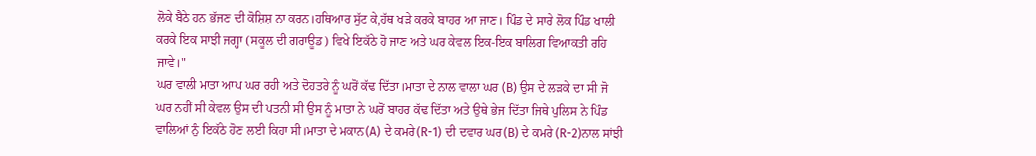ਲੋਕੇ ਬੈਠੇ ਹਨ ਭੱਜਣ ਦੀ ਕੋਸ਼ਿਸ਼ ਨਾ ਕਰਨ।ਹਥਿਆਰ ਸੁੱਟ ਕੇ,ਹੱਥ ਖੜੇ ਕਰਕੇ ਬਾਹਰ ਆ ਜਾਣ। ਪਿੰਡ ਦੇ ਸਾਰੇ ਲੋਕ ਪਿੰਡ ਖਾਲੀ ਕਰਕੇ ਇਕ ਸਾਝੀ ਜਗ੍ਹਾ (ਸਕੂਲ ਦੀ ਗਰਾਊਡ) ਵਿਖੇ ਇਕੱਠੇ ਹੋ ਜਾਣ ਅਤੇ ਘਰ ਕੇਵਲ ਇਕ-ਇਕ ਬਾਲਿਗ ਵਿਆਕਤੀ ਰਹਿ ਜਾਵੇ।"
ਘਰ ਵਾਲੀ ਮਾਤਾ ਆਪ ਘਰ ਰਹੀ ਅਤੇ ਦੋਹਤਰੇ ਨੂੰ ਘਰੋਂ ਕੱਢ ਦਿੱਤਾ।ਮਾਤਾ ਦੇ ਨਾਲ ਵਾਲਾ ਘਰ (B) ਉਸ ਦੇ ਲੜਕੇ ਦਾ ਸੀ ਜੋ ਘਰ ਨਹੀਂ ਸੀ ਕੇਵਲ ਉਸ ਦੀ ਪਤਨੀ ਸੀ ਉਸ ਨੂੰ ਮਾਤਾ ਨੇ ਘਰੋਂ ਬਾਹਰ ਕੱਢ ਦਿੱਤਾ ਅਤੇ ਉਥੇ ਭੇਜ ਦਿੱਤਾ ਜਿਥੇ ਪੁਲਿਸ ਨੇ ਪਿੰਡ ਵਾਲਿਆਂ ਨੁੰ ਇਕੱਠੇ ਹੋਣ ਲਈ ਕਿਹਾ ਸੀ।ਮਾਤਾ ਦੇ ਮਕਾਨ(A) ਦੇ ਕਮਰੇ(R-1) ਦੀ ਦਵਾਰ ਘਰ(B) ਦੇ ਕਮਰੇ (R-2)ਨਾਲ ਸਾਂਝੀ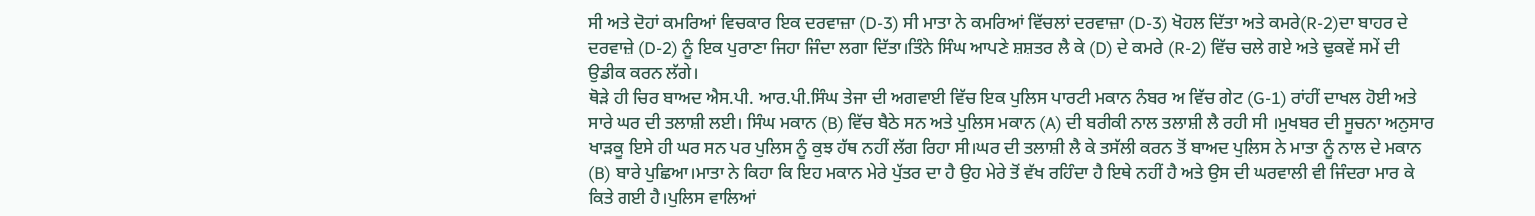ਸੀ ਅਤੇ ਦੋਹਾਂ ਕਮਰਿਆਂ ਵਿਚਕਾਰ ਇਕ ਦਰਵਾਜ਼ਾ (D-3) ਸੀ ਮਾਤਾ ਨੇ ਕਮਰਿਆਂ ਵਿੱਚਲਾਂ ਦਰਵਾਜ਼ਾ (D-3) ਖੋਹਲ ਦਿੱਤਾ ਅਤੇ ਕਮਰੇ(R-2)ਦਾ ਬਾਹਰ ਦੇ ਦਰਵਾਜ਼ੇ (D-2) ਨੂੰ ਇਕ ਪੁਰਾਣਾ ਜਿਹਾ ਜਿੰਦਾ ਲਗਾ ਦਿੱਤਾ।ਤਿੰਨੇ ਸਿੰਘ ਆਪਣੇ ਸ਼ਸ਼ਤਰ ਲੈ ਕੇ (D) ਦੇ ਕਮਰੇ (R-2) ਵਿੱਚ ਚਲੇ ਗਏ ਅਤੇ ਢੁਕਵੇਂ ਸਮੇਂ ਦੀ ਉਡੀਕ ਕਰਨ ਲੱਗੇ।
ਥੋੜੇ ਹੀ ਚਿਰ ਬਾਅਦ ਐਸ.ਪੀ. ਆਰ.ਪੀ.ਸਿੰਘ ਤੇਜਾ ਦੀ ਅਗਵਾਈ ਵਿੱਚ ਇਕ ਪੁਲਿਸ ਪਾਰਟੀ ਮਕਾਨ ਨੰਬਰ ਅ ਵਿੱਚ ਗੇਟ (G-1) ਰਾਂਹੀਂ ਦਾਖਲ ਹੋਈ ਅਤੇ ਸਾਰੇ ਘਰ ਦੀ ਤਲਾਸ਼ੀ ਲਈ। ਸਿੰਘ ਮਕਾਨ (B) ਵਿੱਚ ਬੈਠੇ ਸਨ ਅਤੇ ਪੁਲਿਸ ਮਕਾਨ (A) ਦੀ ਬਰੀਕੀ ਨਾਲ ਤਲਾਸ਼ੀ ਲੈ ਰਹੀ ਸੀ ।ਮੁਖਬਰ ਦੀ ਸੂਚਨਾ ਅਨੁਸਾਰ ਖਾੜਕੂ ਇਸੇ ਹੀ ਘਰ ਸਨ ਪਰ ਪੁਲਿਸ ਨੂੰ ਕੁਝ ਹੱਥ ਨਹੀਂ ਲੱਗ ਰਿਹਾ ਸੀ।ਘਰ ਦੀ ਤਲਾਸ਼ੀ ਲੈ ਕੇ ਤਸੱਲੀ ਕਰਨ ਤੋਂ ਬਾਅਦ ਪੁਲਿਸ ਨੇ ਮਾਤਾ ਨੂੰ ਨਾਲ ਦੇ ਮਕਾਨ (B) ਬਾਰੇ ਪੁਛਿਆ।ਮਾਤਾ ਨੇ ਕਿਹਾ ਕਿ ਇਹ ਮਕਾਨ ਮੇਰੇ ਪੁੱਤਰ ਦਾ ਹੈ ਉਹ ਮੇਰੇ ਤੋਂ ਵੱਖ ਰਹਿੰਦਾ ਹੈ ਇਥੇ ਨਹੀਂ ਹੈ ਅਤੇ ਉਸ ਦੀ ਘਰਵਾਲੀ ਵੀ ਜਿੰਦਰਾ ਮਾਰ ਕੇ ਕਿਤੇ ਗਈ ਹੈ।ਪੁਲਿਸ ਵਾਲਿਆਂ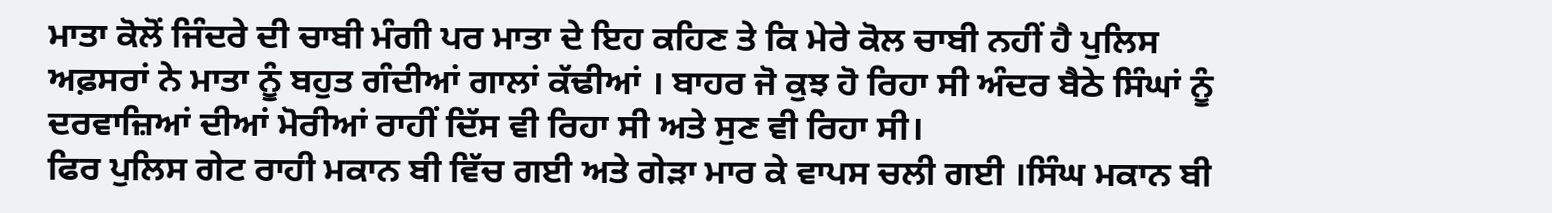ਮਾਤਾ ਕੋਲੋਂ ਜਿੰਦਰੇ ਦੀ ਚਾਬੀ ਮੰਗੀ ਪਰ ਮਾਤਾ ਦੇ ਇਹ ਕਹਿਣ ਤੇ ਕਿ ਮੇਰੇ ਕੋਲ ਚਾਬੀ ਨਹੀਂ ਹੈ ਪੁਲਿਸ ਅਫ਼ਸਰਾਂ ਨੇ ਮਾਤਾ ਨੂੰ ਬਹੁਤ ਗੰਦੀਆਂ ਗਾਲਾਂ ਕੱਢੀਆਂ । ਬਾਹਰ ਜੋ ਕੁਝ ਹੋ ਰਿਹਾ ਸੀ ਅੰਦਰ ਬੈਠੇ ਸਿੰਘਾਂ ਨੂੰ ਦਰਵਾਜ਼ਿਆਂ ਦੀਆਂ ਮੋਰੀਆਂ ਰਾਹੀਂ ਦਿੱਸ ਵੀ ਰਿਹਾ ਸੀ ਅਤੇ ਸੁਣ ਵੀ ਰਿਹਾ ਸੀ।
ਫਿਰ ਪੁਲਿਸ ਗੇਟ ਰਾਹੀ ਮਕਾਨ ਬੀ ਵਿੱਚ ਗਈ ਅਤੇ ਗੇੜਾ ਮਾਰ ਕੇ ਵਾਪਸ ਚਲੀ ਗਈ ।ਸਿੰਘ ਮਕਾਨ ਬੀ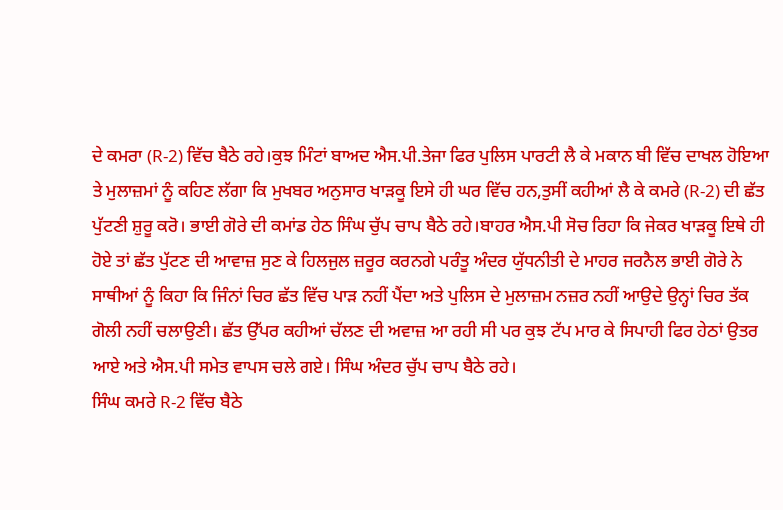ਦੇ ਕਮਰਾ (R-2) ਵਿੱਚ ਬੈਠੇ ਰਹੇ।ਕੁਝ ਮਿੰਟਾਂ ਬਾਅਦ ਐਸ.ਪੀ.ਤੇਜਾ ਫਿਰ ਪੁਲਿਸ ਪਾਰਟੀ ਲੈ ਕੇ ਮਕਾਨ ਬੀ ਵਿੱਚ ਦਾਖਲ ਹੋਇਆ ਤੇ ਮੁਲਾਜ਼ਮਾਂ ਨੂੰ ਕਹਿਣ ਲੱਗਾ ਕਿ ਮੁਖਬਰ ਅਨੁਸਾਰ ਖਾੜਕੂ ਇਸੇ ਹੀ ਘਰ ਵਿੱਚ ਹਨ,ਤੁਸੀਂ ਕਹੀਆਂ ਲੈ ਕੇ ਕਮਰੇ (R-2) ਦੀ ਛੱਤ ਪੁੱਟਣੀ ਸ਼ੁਰੂ ਕਰੋ। ਭਾਈ ਗੋਰੇ ਦੀ ਕਮਾਂਡ ਹੇਠ ਸਿੰਘ ਚੁੱਪ ਚਾਪ ਬੈਠੇ ਰਹੇ।ਬਾਹਰ ਐਸ.ਪੀ ਸੋਚ ਰਿਹਾ ਕਿ ਜੇਕਰ ਖਾੜਕੂ ਇਥੇ ਹੀ ਹੋਏ ਤਾਂ ਛੱਤ ਪੁੱਟਣ ਦੀ ਆਵਾਜ਼ ਸੁਣ ਕੇ ਹਿਲਜੁਲ ਜ਼ਰੂਰ ਕਰਨਗੇ ਪਰੰਤੂ ਅੰਦਰ ਯੁੱਧਨੀਤੀ ਦੇ ਮਾਹਰ ਜਰਨੈਲ ਭਾਈ ਗੋਰੇ ਨੇ ਸਾਥੀਆਂ ਨੂੰ ਕਿਹਾ ਕਿ ਜਿੰਨਾਂ ਚਿਰ ਛੱਤ ਵਿੱਚ ਪਾੜ ਨਹੀਂ ਪੈਂਦਾ ਅਤੇ ਪੁਲਿਸ ਦੇ ਮੁਲਾਜ਼ਮ ਨਜ਼ਰ ਨਹੀਂ ਆਉਦੇ ਉਨ੍ਹਾਂ ਚਿਰ ਤੱਕ ਗੋਲੀ ਨਹੀਂ ਚਲਾਉਣੀ। ਛੱਤ ਉੱਪਰ ਕਹੀਆਂ ਚੱਲਣ ਦੀ ਅਵਾਜ਼ ਆ ਰਹੀ ਸੀ ਪਰ ਕੁਝ ਟੱਪ ਮਾਰ ਕੇ ਸਿਪਾਹੀ ਫਿਰ ਹੇਠਾਂ ਉਤਰ ਆਏ ਅਤੇ ਐਸ.ਪੀ ਸਮੇਤ ਵਾਪਸ ਚਲੇ ਗਏ। ਸਿੰਘ ਅੰਦਰ ਚੁੱਪ ਚਾਪ ਬੈਠੇ ਰਹੇ।
ਸਿੰਘ ਕਮਰੇ R-2 ਵਿੱਚ ਬੈਠੇ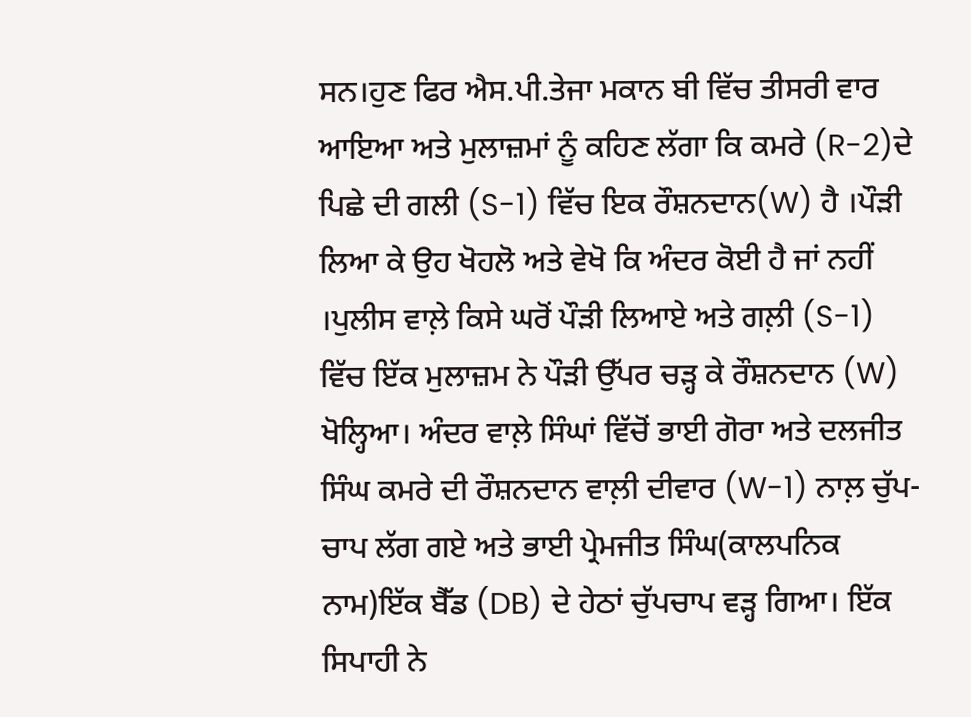ਸਨ।ਹੁਣ ਫਿਰ ਐਸ.ਪੀ.ਤੇਜਾ ਮਕਾਨ ਬੀ ਵਿੱਚ ਤੀਸਰੀ ਵਾਰ ਆਇਆ ਅਤੇ ਮੁਲਾਜ਼ਮਾਂ ਨੂੰ ਕਹਿਣ ਲੱਗਾ ਕਿ ਕਮਰੇ (R-2)ਦੇ ਪਿਛੇ ਦੀ ਗਲੀ (S-1) ਵਿੱਚ ਇਕ ਰੌਸ਼ਨਦਾਨ(W) ਹੈ ।ਪੌੜੀ ਲਿਆ ਕੇ ਉਹ ਖੋਹਲੋ ਅਤੇ ਵੇਖੋ ਕਿ ਅੰਦਰ ਕੋਈ ਹੈ ਜਾਂ ਨਹੀਂ ।ਪੁਲੀਸ ਵਾਲ਼ੇ ਕਿਸੇ ਘਰੋਂ ਪੌੜੀ ਲਿਆਏ ਅਤੇ ਗਲ਼ੀ (S-1) ਵਿੱਚ ਇੱਕ ਮੁਲਾਜ਼ਮ ਨੇ ਪੌੜੀ ਉੱਪਰ ਚੜ੍ਹ ਕੇ ਰੌਸ਼ਨਦਾਨ (W) ਖੋਲ੍ਹਿਆ। ਅੰਦਰ ਵਾਲ਼ੇ ਸਿੰਘਾਂ ਵਿੱਚੋਂ ਭਾਈ ਗੋਰਾ ਅਤੇ ਦਲਜੀਤ ਸਿੰਘ ਕਮਰੇ ਦੀ ਰੌਸ਼ਨਦਾਨ ਵਾਲ਼ੀ ਦੀਵਾਰ (W-1) ਨਾਲ਼ ਚੁੱਪ-ਚਾਪ ਲੱਗ ਗਏ ਅਤੇ ਭਾਈ ਪ੍ਰੇਮਜੀਤ ਸਿੰਘ(ਕਾਲਪਨਿਕ ਨਾਮ)ਇੱਕ ਬੈੱਡ (DB) ਦੇ ਹੇਠਾਂ ਚੁੱਪਚਾਪ ਵੜ੍ਹ ਗਿਆ। ਇੱਕ ਸਿਪਾਹੀ ਨੇ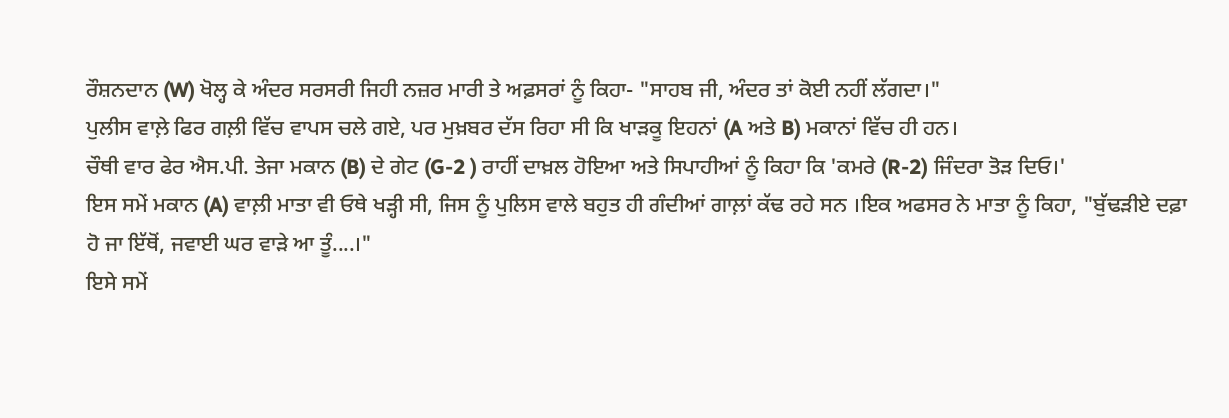ਰੌਸ਼ਨਦਾਨ (W) ਖੋਲ੍ਹ ਕੇ ਅੰਦਰ ਸਰਸਰੀ ਜਿਹੀ ਨਜ਼ਰ ਮਾਰੀ ਤੇ ਅਫ਼ਸਰਾਂ ਨੂੰ ਕਿਹਾ- "ਸਾਹਬ ਜੀ, ਅੰਦਰ ਤਾਂ ਕੋਈ ਨਹੀਂ ਲੱਗਦਾ।"
ਪੁਲੀਸ ਵਾਲ਼ੇ ਫਿਰ ਗਲ਼ੀ ਵਿੱਚ ਵਾਪਸ ਚਲੇ ਗਏ, ਪਰ ਮੁਖ਼ਬਰ ਦੱਸ ਰਿਹਾ ਸੀ ਕਿ ਖਾੜਕੂ ਇਹਨਾਂ (A ਅਤੇ B) ਮਕਾਨਾਂ ਵਿੱਚ ਹੀ ਹਨ।
ਚੌਥੀ ਵਾਰ ਫੇਰ ਐਸ.ਪੀ. ਤੇਜਾ ਮਕਾਨ (B) ਦੇ ਗੇਟ (G-2 ) ਰਾਹੀਂ ਦਾਖ਼ਲ ਹੋਇਆ ਅਤੇ ਸਿਪਾਹੀਆਂ ਨੂੰ ਕਿਹਾ ਕਿ 'ਕਮਰੇ (R-2) ਜਿੰਦਰਾ ਤੋੜ ਦਿਓ।'
ਇਸ ਸਮੇਂ ਮਕਾਨ (A) ਵਾਲ਼ੀ ਮਾਤਾ ਵੀ ਓਥੇ ਖੜ੍ਹੀ ਸੀ, ਜਿਸ ਨੂੰ ਪੁਲਿਸ ਵਾਲੇ ਬਹੁਤ ਹੀ ਗੰਦੀਆਂ ਗਾਲ਼ਾਂ ਕੱਢ ਰਹੇ ਸਨ ।ਇਕ ਅਫਸਰ ਨੇ ਮਾਤਾ ਨੂੰ ਕਿਹਾ, "ਬੁੱਢੜੀਏ ਦਫ਼ਾ ਹੋ ਜਾ ਇੱਥੋਂ, ਜਵਾਈ ਘਰ ਵਾੜੇ ਆ ਤੂੰ....।"
ਇਸੇ ਸਮੇਂ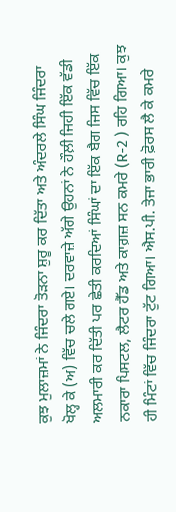ਕੁਝ ਮੁਲਾਜ਼ਮਾਂ ਨੇ ਜਿੰਦਰਾ ਤੋੜਨਾ ਸ਼ੁਰੂ ਕਰ ਦਿੱਤਾ ਅਤੇ ਅੰਦਰਲੇ ਸਿੰਘ ਜਿੰਦਰਾ ਖੋਲ੍ਹ ਕੇ (ਅ) ਵਿੱਚ ਚਲੇ ਗਏ। ਦਰਵਾਜ਼ੇ ਅੱਗੇ ਉਹਨਾਂ ਨੇ ਹੌਲ਼ੀ ਜਿਹੀ ਇੱਕ ਵੱਡੀ ਅਲਮਾਰੀ ਕਰ ਦਿੱਤੀ ਪਰ ਛੇਤੀ ਕਰਦਿਆਂ ਸਿੰਘਾਂ ਦਾ ਇੱਕ ਬੈਗ ਜਿਸ ਵਿੱਚ ਇੱਕ ਨਕਾਰਾ ਪਿਸਟਲ, ਲੈਟਰ ਹੈੱਡ ਅਤੇ ਕਾਗ਼ਜ਼ ਸਨ ਕਮਰੇ (R-2 ) ਰਹਿ ਗਿਆ। ਕੁਝ ਹੀ ਮਿੰਟਾਂ ਵਿੱਚ ਜਿੰਦਰਾ ਟੁੱਟ ਗਿਆ। ਐਸ.ਪੀ. ਤੇਜਾ ਭਾਰੀ ਫ਼ੋਰਸ ਲੈ ਕੇ ਕਮਰੇ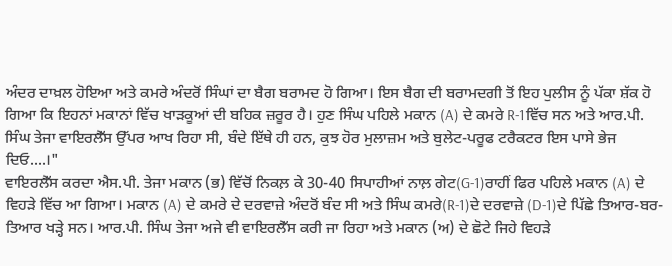ਅੰਦਰ ਦਾਖ਼ਲ ਹੋਇਆ ਅਤੇ ਕਮਰੇ ਅੰਦਰੋਂ ਸਿੰਘਾਂ ਦਾ ਬੈਗ ਬਰਾਮਦ ਹੋ ਗਿਆ। ਇਸ ਬੈਗ ਦੀ ਬਰਾਮਦਗੀ ਤੋਂ ਇਹ ਪੁਲੀਸ ਨੂੰ ਪੱਕਾ ਸ਼ੱਕ ਹੋ ਗਿਆ ਕਿ ਇਹਨਾਂ ਮਕਾਨਾਂ ਵਿੱਚ ਖਾੜਕੂਆਂ ਦੀ ਬਹਿਕ ਜ਼ਰੂਰ ਹੈ। ਹੁਣ ਸਿੰਘ ਪਹਿਲੇ ਮਕਾਨ (A) ਦੇ ਕਮਰੇ R-1ਵਿੱਚ ਸਨ ਅਤੇ ਆਰ.ਪੀ. ਸਿੰਘ ਤੇਜਾ ਵਾਇਰਲੈੱਸ ਉੱਪਰ ਆਖ ਰਿਹਾ ਸੀ, ਬੰਦੇ ਇੱਥੇ ਹੀ ਹਨ, ਕੁਝ ਹੋਰ ਮੁਲਾਜ਼ਮ ਅਤੇ ਬੁਲੇਟ-ਪਰੂਫ ਟਰੈਕਟਰ ਇਸ ਪਾਸੇ ਭੇਜ ਦਿਓ....।"
ਵਾਇਰਲੈੱਸ ਕਰਦਾ ਐਸ.ਪੀ. ਤੇਜਾ ਮਕਾਨ (ਭ) ਵਿੱਚੋਂ ਨਿਕਲ਼ ਕੇ 30-40 ਸਿਪਾਹੀਆਂ ਨਾਲ਼ ਗੇਟ(G-1)ਰਾਹੀਂ ਫਿਰ ਪਹਿਲੇ ਮਕਾਨ (A) ਦੇ ਵਿਹੜੇ ਵਿੱਚ ਆ ਗਿਆ। ਮਕਾਨ (A) ਦੇ ਕਮਰੇ ਦੇ ਦਰਵਾਜ਼ੇ ਅੰਦਰੋਂ ਬੰਦ ਸੀ ਅਤੇ ਸਿੰਘ ਕਮਰੇ(R-1)ਦੇ ਦਰਵਾਜ਼ੇ (D-1)ਦੇ ਪਿੱਛੇ ਤਿਆਰ-ਬਰ-ਤਿਆਰ ਖੜ੍ਹੇ ਸਨ। ਆਰ.ਪੀ. ਸਿੰਘ ਤੇਜਾ ਅਜੇ ਵੀ ਵਾਇਰਲੈੱਸ ਕਰੀ ਜਾ ਰਿਹਾ ਅਤੇ ਮਕਾਨ (ਅ) ਦੇ ਛੋਟੇ ਜਿਹੇ ਵਿਹੜੇ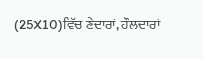(25X10)ਵਿੱਚ ਣੇਦਾਰਾਂ, ਹੌਲਦਾਰਾਂ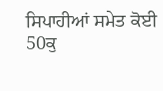ਸਿਪਾਹੀਆਂ ਸਮੇਤ ਕੋਈ 50ਕੁ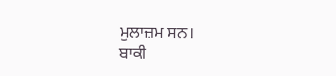ਮੁਲਾਜ਼ਮ ਸਨ।
ਬਾਕੀ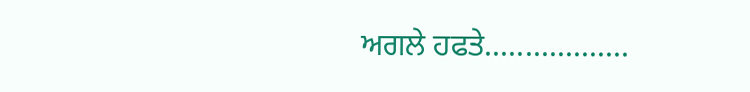ਅਗਲੇ ਹਫਤੇ..................